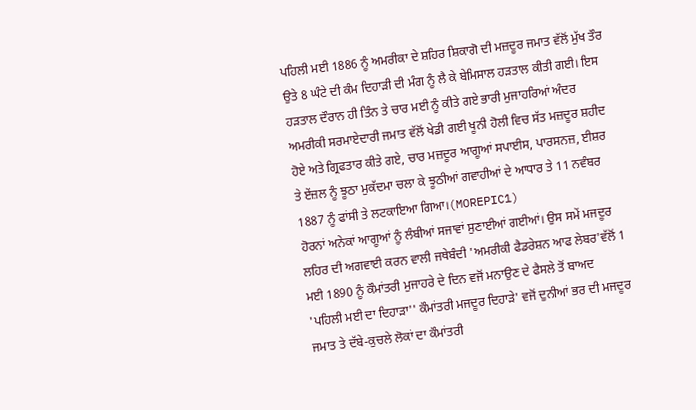ਪਹਿਲੀ ਮਈ 1886 ਨੂੰ ਅਮਰੀਕਾ ਦੇ ਸ਼ਹਿਰ ਸ਼ਿਕਾਗੋ ਦੀ ਮਜ਼ਦੂਰ ਜਮਾਤ ਵੱਲੋਂ ਮੁੱਖ ਤੌਰ ਉਤੇ 8 ਘੰਟੇ ਦੀ ਕੰਮ ਦਿਹਾੜੀ ਦੀ ਮੰਗ ਨੂੰ ਲੈ ਕੇ ਬੇਮਿਸਾਲ ਹੜਤਾਲ ਕੀਤੀ ਗਈ। ਇਸ ਹੜਤਾਲ ਦੌਰਾਨ ਹੀ ਤਿੰਨ ਤੇ ਚਾਰ ਮਈ ਨੂੰ ਕੀਤੇ ਗਏ ਭਾਰੀ ਮੁਜਾਹਰਿਆਂ ਅੰਦਰ ਅਮਰੀਕੀ ਸਰਮਾਏਦਾਰੀ ਜਮਾਤ ਵੱਲੋਂ ਖੇਡੀ ਗਈ ਖੂਨੀ ਹੋਲੀ ਵਿਚ ਸੱਤ ਮਜ਼ਦੂਰ ਸ਼ਹੀਦ ਹੋਏ ਅਤੇ ਗ੍ਰਿਫਤਾਰ ਕੀਤੇ ਗਏ, ਚਾਰ ਮਜ਼ਦੂਰ ਆਗੂਆਂ ਸਪਾਈਸ, ਪਾਰਸਨਜ਼, ਈਸ਼ਰ ਤੇ ਏਂਜ਼ਲ ਨੂੰ ਝੂਠਾ ਮੁਕੱਦਮਾ ਚਲਾ ਕੇ ਝੂਠੀਆਂ ਗਵਾਹੀਆਂ ਦੇ ਆਧਾਰ ਤੇ 11 ਨਵੰਬਰ 1887 ਨੂੰ ਫਾਂਸੀ ਤੇ ਲਟਕਾਇਆ ਗਿਆ।(MOREPIC1)
ਹੋਰਨਾਂ ਅਨੇਕਾਂ ਆਗੂਆਂ ਨੂੰ ਲੰਬੀਆਂ ਸਜਾਵਾਂ ਸੁਣਾਈਆਂ ਗਈਆਂ। ਉਸ ਸਮੇਂ ਮਜਦੂਰ ਲਹਿਰ ਦੀ ਅਗਵਾਈ ਕਰਨ ਵਾਲੀ ਜਥੇਬੰਦੀ 'ਅਮਰੀਕੀ ਫੈਡਰੇਸ਼ਨ ਆਫ ਲੇਬਰ'ਵੱਲੋਂ 1 ਮਈ 1890 ਨੂੰ ਕੌਮਾਂਤਰੀ ਮੁਜਾਹਰੇ ਦੇ ਦਿਨ ਵਜੋਂ ਮਨਾਉਣ ਦੇ ਫੈਸਲੇ ਤੋਂ ਬਾਅਦ 'ਪਹਿਲੀ ਮਈ ਦਾ ਦਿਹਾੜਾ'' ਕੌਮਾਂਤਰੀ ਮਜਦੂਰ ਦਿਹਾੜੇ' ਵਜੋਂ ਦੁਨੀਆਂ ਭਰ ਦੀ ਮਜਦੂਰ ਜਮਾਤ ਤੇ ਦੱਬੇ-ਕੁਚਲੇ ਲੋਕਾਂ ਦਾ ਕੌਮਾਂਤਰੀ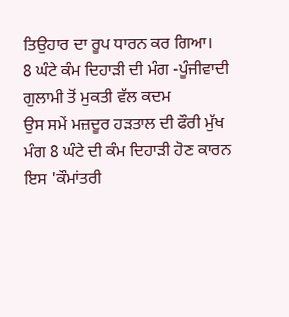ਤਿਉਹਾਰ ਦਾ ਰੂਪ ਧਾਰਨ ਕਰ ਗਿਆ।
8 ਘੰਟੇ ਕੰਮ ਦਿਹਾੜੀ ਦੀ ਮੰਗ -ਪੂੰਜੀਵਾਦੀ ਗੁਲਾਮੀ ਤੋਂ ਮੁਕਤੀ ਵੱਲ ਕਦਮ
ਉਸ ਸਮੇਂ ਮਜ਼ਦੂਰ ਹੜਤਾਲ ਦੀ ਫੌਰੀ ਮੁੱਖ ਮੰਗ 8 ਘੰਟੇ ਦੀ ਕੰਮ ਦਿਹਾੜੀ ਹੋਣ ਕਾਰਨ ਇਸ 'ਕੌਮਾਂਤਰੀ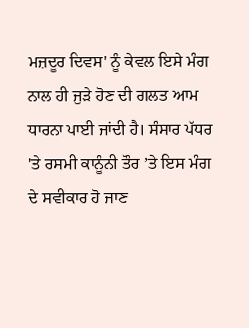ਮਜ਼ਦੂਰ ਦਿਵਸ' ਨੂੰ ਕੇਵਲ ਇਸੇ ਮੰਗ ਨਾਲ ਹੀ ਜੁੜੇ ਹੋਣ ਦੀ ਗਲਤ ਆਮ ਧਾਰਨਾ ਪਾਈ ਜਾਂਦੀ ਹੈ। ਸੰਸਾਰ ਪੱਧਰ 'ਤੇ ਰਸਮੀ ਕਾਨੂੰਨੀ ਤੌਰ ’ਤੇ ਇਸ ਮੰਗ ਦੇ ਸਵੀਕਾਰ ਹੋ ਜਾਣ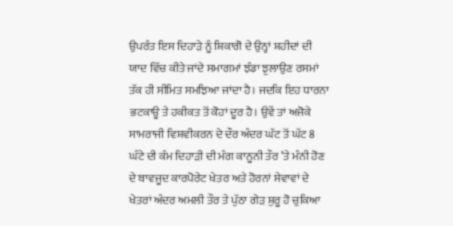ਉਪਰੰਤ ਇਸ ਦਿਹਾੜੇ ਨੂੰ ਸ਼ਿਕਾਗੋ ਦੇ ਉਨ੍ਹਾਂ ਸ਼ਹੀਦਾਂ ਦੀ ਯਾਦ ਵਿੱਚ ਕੀਤੇ ਜਾਂਦੇ ਸਮਾਗਮਾਂ ਝੰਡਾ ਝੁਲਾਉਣ ਰਸਮਾਂ ਤੱਕ ਹੀ ਸੀਮਿਤ ਸਮਝਿਆ ਜਾਂਦਾ ਹੈ। ਜਦਕਿ ਇਹ ਧਾਰਨਾ ਭਟਕਾਊ ਤੇ ਹਕੀਕਤ ਤੋਂ ਕੋਹਾਂ ਦੂਰ ਹੈ। ਉਵੇਂ ਤਾਂ ਅਜੋਕੇ ਸਾਮਰਾਜੀ ਵਿਸ਼ਵੀਕਰਨ ਦੇ ਦੌਰ ਅੰਦਰ ਘੱਟ ਤੋਂ ਘੱਟ 8 ਘੰਟੇ ਦੀ ਕੰਮ ਦਿਹਾੜੀ ਦੀ ਮੰਗ ਕਾਨੂਨੀ ਤੌਰ ’ਤੇ ਮੰਨੀ ਹੋਣ ਦੇ ਬਾਵਜੂਦ ਕਾਰਪੋਰੇਟ ਖੇਤਰ ਅਤੇ ਹੋਰਨਾਂ ਸੇਵਾਵਾਂ ਦੇ ਖੇਤਰਾਂ ਅੰਦਰ ਅਮਲੀ ਤੌਰ ਤੇ ਪੁੱਠਾ ਗੇੜ ਸ਼ੁਰੂ ਹੋ ਚੁਕਿਆ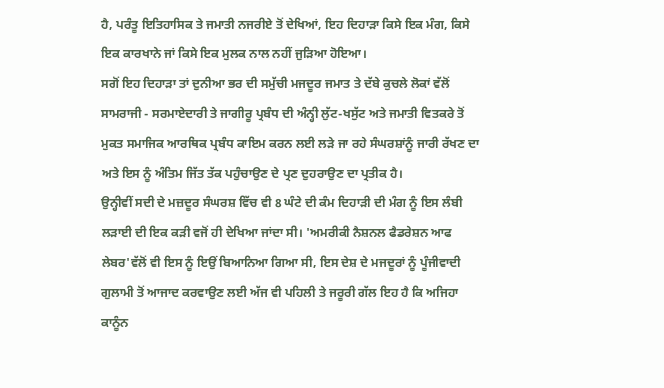ਹੈ, ਪਰੰਤੂ ਇਤਿਹਾਸਿਕ ਤੇ ਜਮਾਤੀ ਨਜਰੀਏ ਤੋਂ ਦੇਖਿਆਂ, ਇਹ ਦਿਹਾੜਾ ਕਿਸੇ ਇਕ ਮੰਗ, ਕਿਸੇ ਇਕ ਕਾਰਖਾਨੇ ਜਾਂ ਕਿਸੇ ਇਕ ਮੁਲਕ ਨਾਲ ਨਹੀਂ ਜੁੜਿਆ ਹੋਇਆ।
ਸਗੋਂ ਇਹ ਦਿਹਾੜਾ ਤਾਂ ਦੁਨੀਆ ਭਰ ਦੀ ਸਮੁੱਚੀ ਮਜਦੂਰ ਜਮਾਤ ਤੇ ਦੱਬੇ ਕੁਚਲੇ ਲੋਕਾਂ ਵੱਲੋਂ ਸਾਮਰਾਜੀ - ਸਰਮਾਏਦਾਰੀ ਤੇ ਜਾਗੀਰੂ ਪ੍ਰਬੰਧ ਦੀ ਅੰਨ੍ਹੀ ਲੁੱਟ-ਖਸੁੱਟ ਅਤੇ ਜਮਾਤੀ ਵਿਤਕਰੇ ਤੋਂ ਮੁਕਤ ਸਮਾਜਿਕ ਆਰਥਿਕ ਪ੍ਰਬੰਧ ਕਾਇਮ ਕਰਨ ਲਈ ਲੜੇ ਜਾ ਰਹੇ ਸੰਘਰਸ਼ਾਂਨੂੰ ਜਾਰੀ ਰੱਖਣ ਦਾ ਅਤੇ ਇਸ ਨੂੰ ਅੰਤਿਮ ਜਿੱਤ ਤੱਕ ਪਹੁੰਚਾਉਣ ਦੇ ਪ੍ਰਣ ਦੁਹਰਾਉਣ ਦਾ ਪ੍ਰਤੀਕ ਹੈ।
ਉਨ੍ਹੀਵੀਂ ਸਦੀ ਦੇ ਮਜ਼ਦੂਰ ਸੰਘਰਸ਼ ਵਿੱਚ ਵੀ 8 ਘੰਟੇ ਦੀ ਕੰਮ ਦਿਹਾੜੀ ਦੀ ਮੰਗ ਨੂੰ ਇਸ ਲੰਬੀ ਲੜਾਈ ਦੀ ਇਕ ਕੜੀ ਵਜੋਂ ਹੀ ਦੇਖਿਆ ਜਾਂਦਾ ਸੀ। 'ਅਮਰੀਕੀ ਨੈਸ਼ਨਲ ਫੈਡਰੇਸ਼ਨ ਆਫ ਲੇਬਰ'ਵੱਲੋਂ ਵੀ ਇਸ ਨੂੰ ਇਉਂ ਬਿਆਨਿਆ ਗਿਆ ਸੀ, ਇਸ ਦੇਸ਼ ਦੇ ਮਜਦੂਰਾਂ ਨੂੰ ਪੂੰਜੀਵਾਦੀ ਗੁਲਾਮੀ ਤੋਂ ਆਜਾਦ ਕਰਵਾਉਣ ਲਈ ਅੱਜ ਵੀ ਪਹਿਲੀ ਤੇ ਜਰੂਰੀ ਗੱਲ ਇਹ ਹੈ ਕਿ ਅਜਿਹਾ ਕਾਨੂੰਨ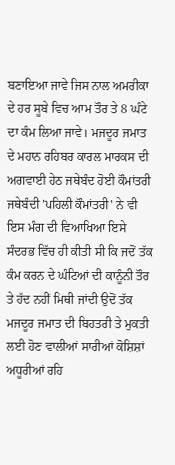ਬਣਾਇਆ ਜਾਵੇ ਜਿਸ ਨਾਲ ਅਮਰੀਕਾ ਦੇ ਹਰ ਸੂਬੇ ਵਿਚ ਆਮ ਤੌਰ ਤੇ 8 ਘੰਟੇ ਦਾ ਕੰਮ ਲਿਆ ਜਾਵੇ। ਮਜਦੂਰ ਜਮਾਤ ਦੇ ਮਹਾਨ ਰਹਿਬਰ ਕਾਰਲ ਮਾਰਕਸ ਦੀ ਅਗਵਾਈ ਹੇਠ ਜਥੇਬੰਦ ਹੋਈ ਕੌਮਾਂਤਰੀ ਜਥੇਬੰਦੀ 'ਪਹਿਲੀ ਕੌਮਾਂਤਰੀ' ਨੇ ਵੀ ਇਸ ਮੰਗ ਦੀ ਵਿਆਖਿਆ ਇਸੇ ਸੰਦਰਭ ਵਿੱਚ ਹੀ ਕੀਤੀ ਸੀ ਕਿ ਜਦੋਂ ਤੱਕ ਕੰਮ ਕਰਨ ਦੇ ਘੰਟਿਆਂ ਦੀ ਕਾਨੂੰਨੀ ਤੌਰ ਤੇ ਹੱਦ ਨਹੀਂ ਮਿਥੀ ਜਾਂਦੀ ਉਦੋਂ ਤੱਕ ਮਜਦੂਰ ਜਮਾਤ ਦੀ ਬਿਹਤਰੀ ਤੇ ਮੁਕਤੀ ਲਈ ਹੋਣ ਵਾਲੀਆਂ ਸਾਰੀਆਂ ਕੋਸ਼ਿਸ਼ਾਂ ਅਧੂਰੀਆਂ ਰਹਿ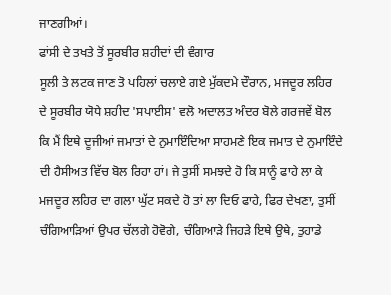ਜਾਣਗੀਆਂ।
ਫਾਂਸੀ ਦੇ ਤਖਤੇ ਤੋਂ ਸੂਰਬੀਰ ਸ਼ਹੀਦਾਂ ਦੀ ਵੰਗਾਰ
ਸੂਲੀ ਤੇ ਲਟਕ ਜਾਣ ਤੋ ਪਹਿਲਾਂ ਚਲਾਏ ਗਏ ਮੁੱਕਦਮੇ ਦੌਰਾਨ, ਮਜਦੂਰ ਲਹਿਰ ਦੇ ਸੂਰਬੀਰ ਯੋਧੇ ਸ਼ਹੀਦ 'ਸਪਾਈਸ' ਵਲੋ ਅਦਾਲਤ ਅੰਦਰ ਬੋਲੇ ਗਰਜਵੇਂ ਬੋਲ ਕਿ ਮੈਂ ਇਥੇ ਦੂਜੀਆਂ ਜਮਾਤਾਂ ਦੇ ਨੁਮਾਇੰਦਿਆ ਸਾਹਮਣੇ ਇਕ ਜਮਾਤ ਦੇ ਨੁਮਾਇੰਦੇ ਦੀ ਹੈਸੀਅਤ ਵਿੱਚ ਬੋਲ ਰਿਹਾ ਹਾਂ। ਜੇ ਤੁਸੀਂ ਸਮਝਦੇ ਹੋ ਕਿ ਸਾਨੂੰ ਫਾਹੇ ਲਾ ਕੇ ਮਜਦੂਰ ਲਹਿਰ ਦਾ ਗਲਾ ਘੁੱਟ ਸਕਦੇ ਹੋ ਤਾਂ ਲਾ ਦਿਓ ਫਾਹੇ, ਫਿਰ ਦੇਖਣਾ, ਤੁਸੀਂ ਚੰਗਿਆੜਿਆਂ ਉਪਰ ਚੱਲਗੇ ਹੋਵੋਗੇ, ਚੰਗਿਆੜੇ ਜਿਹੜੇ ਇਥੇ ਉਥੇ, ਤੁਹਾਡੇ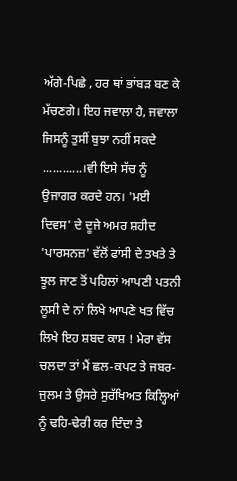ਅੱਗੇ-ਪਿਛੇ , ਹਰ ਥਾਂ ਭਾਂਬੜ ਬਣ ਕੇ ਮੱਚਣਗੇ। ਇਹ ਜਵਾਲਾ ਹੈ, ਜਵਾਲਾ ਜਿਸਨੂੰ ਤੁਸੀਂ ਬੁਝਾ ਨਹੀਂ ਸਕਦੇ ............।ਵੀ ਇਸੇ ਸੱਚ ਨੂੰ ਉਜਾਗਰ ਕਰਦੇ ਹਨ। 'ਮਈ ਦਿਵਸ' ਦੇ ਦੂਜੇ ਅਮਰ ਸ਼ਹੀਦ 'ਪਾਰਸਨਜ਼' ਵੱਲੋਂ ਫਾਂਸੀ ਦੇ ਤਖਤੇ ਤੇ ਝੂਲ ਜਾਣ ਤੋਂ ਪਹਿਲਾਂ ਆਪਣੀ ਪਤਨੀ ਲੂਸੀ ਦੇ ਨਾਂ ਲਿਖੇ ਆਪਣੇ ਖਤ ਵਿੱਚ ਲਿਖੇ ਇਹ ਸ਼ਬਦ ਕਾਸ਼ ! ਮੇਰਾ ਵੱਸ ਚਲਦਾ ਤਾਂ ਮੈਂ ਛਲ-ਕਪਟ ਤੇ ਜਬਰ-ਜੁਲਮ ਤੇ ਉਸਰੇ ਸੁਰੱਖਿਅਤ ਕਿਲ੍ਹਿਆਂ ਨੂੰ ਢਹਿ-ਢੇਰੀ ਕਰ ਦਿੰਦਾ ਤੇ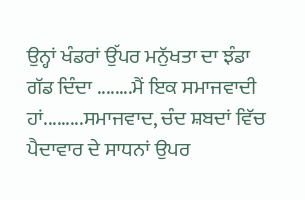ਉਨ੍ਹਾਂ ਖੰਡਰਾਂ ਉੱਪਰ ਮਨੁੱਖਤਾ ਦਾ ਝੰਡਾ ਗੱਡ ਦਿੰਦਾ ........ਮੈਂ ਇਕ ਸਮਾਜਵਾਦੀ ਹਾਂ.........ਸਮਾਜਵਾਦ, ਚੰਦ ਸ਼ਬਦਾਂ ਵਿੱਚ ਪੈਦਾਵਾਰ ਦੇ ਸਾਧਨਾਂ ਉਪਰ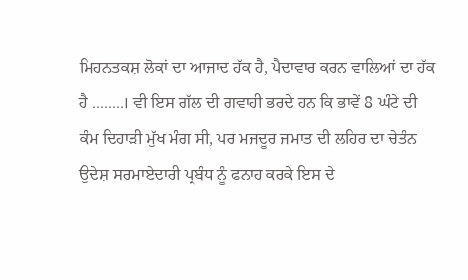ਮਿਹਨਤਕਸ਼ ਲੋਕਾਂ ਦਾ ਆਜਾਦ ਹੱਕ ਹੈ, ਪੈਦਾਵਾਰ ਕਰਨ ਵਾਲਿਆਂ ਦਾ ਹੱਕ ਹੈ ........। ਵੀ ਇਸ ਗੱਲ ਦੀ ਗਵਾਹੀ ਭਰਦੇ ਹਨ ਕਿ ਭਾਵੇਂ 8 ਘੰਟੇ ਦੀ ਕੰਮ ਦਿਹਾੜੀ ਮੁੱਖ ਮੰਗ ਸੀ, ਪਰ ਮਜਦੂਰ ਜਮਾਤ ਦੀ ਲਹਿਰ ਦਾ ਚੇਤੰਨ ਉਦੇਸ਼ ਸਰਮਾਏਦਾਰੀ ਪ੍ਰਬੰਧ ਨੂੰ ਫਨਾਹ ਕਰਕੇ ਇਸ ਦੇ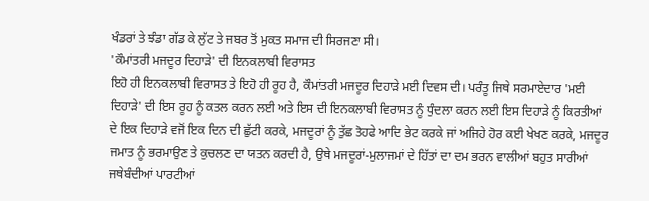ਖੰਡਰਾਂ ਤੇ ਝੰਡਾ ਗੱਡ ਕੇ ਲੁੱਟ ਤੇ ਜਬਰ ਤੋਂ ਮੁਕਤ ਸਮਾਜ ਦੀ ਸਿਰਜਣਾ ਸੀ।
'ਕੌਮਾਂਤਰੀ ਮਜਦੂਰ ਦਿਹਾੜੇ' ਦੀ ਇਨਕਲਾਬੀ ਵਿਰਾਸਤ
ਇਹੋ ਹੀ ਇਨਕਲਾਬੀ ਵਿਰਾਸਤ ਤੇ ਇਹੋ ਹੀ ਰੂਹ ਹੈ, ਕੌਮਾਂਤਰੀ ਮਜਦੂਰ ਦਿਹਾੜੇ ਮਈ ਦਿਵਸ ਦੀ। ਪਰੰਤੂ ਜਿਥੇ ਸਰਮਾਏਦਾਰ 'ਮਈ ਦਿਹਾੜੇ' ਦੀ ਇਸ ਰੂਹ ਨੂੰ ਕਤਲ ਕਰਨ ਲਈ ਅਤੇ ਇਸ ਦੀ ਇਨਕਲਾਬੀ ਵਿਰਾਸਤ ਨੂੰ ਧੁੰਦਲਾ ਕਰਨ ਲਈ ਇਸ ਦਿਹਾੜੇ ਨੂੰ ਕਿਰਤੀਆਂ ਦੇ ਇਕ ਦਿਹਾੜੇ ਵਜੋਂ ਇਕ ਦਿਨ ਦੀ ਛੁੱਟੀ ਕਰਕੇ, ਮਜਦੂਰਾਂ ਨੂੰ ਤੁੱਛ ਤੋਹਫੇ ਆਦਿ ਭੇਟ ਕਰਕੇ ਜਾਂ ਅਜਿਹੇ ਹੋਰ ਕਈ ਖੇਖਣ ਕਰਕੇ, ਮਜਦੂਰ ਜਮਾਤ ਨੂੰ ਭਰਮਾਉਣ ਤੇ ਕੁਚਲਣ ਦਾ ਯਤਨ ਕਰਦੀ ਹੈ, ਉਥੇ ਮਜਦੂਰਾਂ-ਮੁਲਾਜਮਾਂ ਦੇ ਹਿੱਤਾਂ ਦਾ ਦਮ ਭਰਨ ਵਾਲੀਆਂ ਬਹੁਤ ਸਾਰੀਆਂ ਜਥੇਬੰਦੀਆਂ ਪਾਰਟੀਆਂ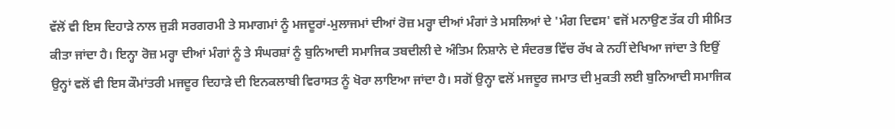ਵੱਲੋਂ ਵੀ ਇਸ ਦਿਹਾੜੇ ਨਾਲ ਜੁੜੀ ਸਰਗਰਮੀ ਤੇ ਸਮਾਗਮਾਂ ਨੂੰ ਮਜਦੂਰਾਂ-ਮੁਲਾਜਮਾਂ ਦੀਆਂ ਰੋਜ਼ ਮਰ੍ਹਾ ਦੀਆਂ ਮੰਗਾਂ ਤੇ ਮਸਲਿਆਂ ਦੇ 'ਮੰਗ ਦਿਵਸ' ਵਜੋਂ ਮਨਾਉਣ ਤੱਕ ਹੀ ਸੀਮਿਤ ਕੀਤਾ ਜਾਂਦਾ ਹੈ। ਇਨ੍ਹਾ ਰੋਜ਼ ਮਰ੍ਹਾ ਦੀਆਂ ਮੰਗਾਂ ਨੂੰ ਤੇ ਸੰਘਰਸ਼ਾਂ ਨੂੰ ਬੁਨਿਆਦੀ ਸਮਾਜਿਕ ਤਬਦੀਲੀ ਦੇ ਅੰਤਿਮ ਨਿਸ਼ਾਨੇ ਦੇ ਸੰਦਰਭ ਵਿੱਚ ਰੱਖ ਕੇ ਨਹੀਂ ਦੇਖਿਆ ਜਾਂਦਾ ਤੇ ਇਉਂ ਉਨ੍ਹਾਂ ਵਲੋਂ ਵੀ ਇਸ ਕੌਮਾਂਤਰੀ ਮਜਦੂਰ ਦਿਹਾੜੇ ਦੀ ਇਨਕਲਾਬੀ ਵਿਰਾਸਤ ਨੂੰ ਖੋਰਾ ਲਾਇਆ ਜਾਂਦਾ ਹੈ। ਸਗੋਂ ਉਨ੍ਹਾ ਵਲੋਂ ਮਜਦੂਰ ਜਮਾਤ ਦੀ ਮੁਕਤੀ ਲਈ ਬੁਨਿਆਦੀ ਸਮਾਜਿਕ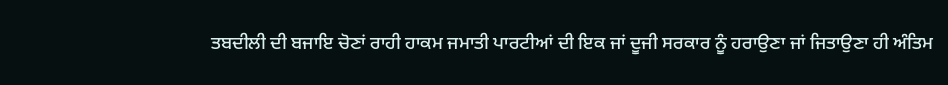ਤਬਦੀਲੀ ਦੀ ਬਜਾਇ ਚੋਣਾਂ ਰਾਹੀ ਹਾਕਮ ਜਮਾਤੀ ਪਾਰਟੀਆਂ ਦੀ ਇਕ ਜਾਂ ਦੂਜੀ ਸਰਕਾਰ ਨੂੰ ਹਰਾਉਣਾ ਜਾਂ ਜਿਤਾਉਣਾ ਹੀ ਅੰਤਿਮ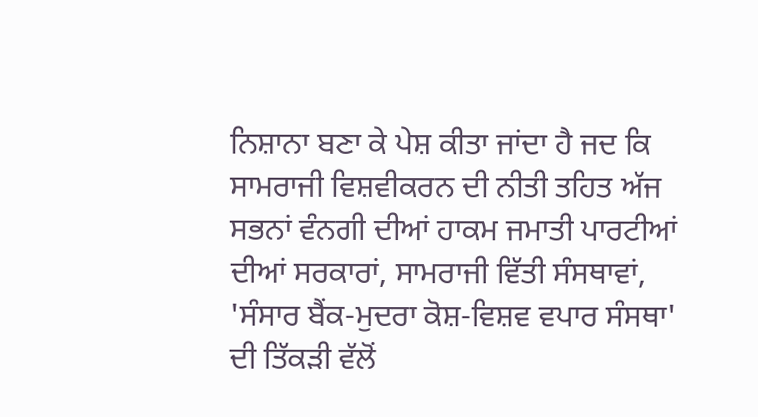ਨਿਸ਼ਾਨਾ ਬਣਾ ਕੇ ਪੇਸ਼ ਕੀਤਾ ਜਾਂਦਾ ਹੈ ਜਦ ਕਿ ਸਾਮਰਾਜੀ ਵਿਸ਼ਵੀਕਰਨ ਦੀ ਨੀਤੀ ਤਹਿਤ ਅੱਜ ਸਭਨਾਂ ਵੰਨਗੀ ਦੀਆਂ ਹਾਕਮ ਜਮਾਤੀ ਪਾਰਟੀਆਂ ਦੀਆਂ ਸਰਕਾਰਾਂ, ਸਾਮਰਾਜੀ ਵਿੱਤੀ ਸੰਸਥਾਵਾਂ, 'ਸੰਸਾਰ ਬੈਂਕ-ਮੁਦਰਾ ਕੋਸ਼-ਵਿਸ਼ਵ ਵਪਾਰ ਸੰਸਥਾ' ਦੀ ਤਿੱਕੜੀ ਵੱਲੋਂ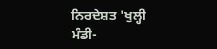ਨਿਰਦੇਸ਼ਤ 'ਖੁਲ੍ਹੀ ਮੰਡੀ-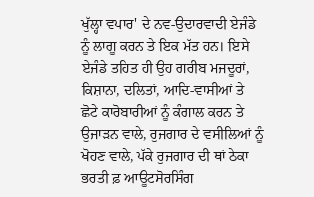ਖੁੱਲ੍ਹਾ ਵਪਾਰ' ਦੇ ਨਵ-ਉਦਾਰਵਾਦੀ ਏਜੰਡੇ ਨੂੰ ਲਾਗੂ ਕਰਨ ਤੇ ਇਕ ਮੱਤ ਹਨ। ਇਸੇ ਏਜੰਡੇ ਤਹਿਤ ਹੀ ਉਹ ਗਰੀਬ ਮਜਦੂਰਾਂ, ਕਿਸ਼ਾਨਾ, ਦਲਿਤਾਂ, ਆਦਿ-ਵਾਸੀਆਂ ਤੇ ਛੋਟੇ ਕਾਰੋਬਾਰੀਆਂ ਨੂੰ ਕੰਗਾਲ ਕਰਨ ਤੇ ਉਜਾੜਨ ਵਾਲੇ, ਰੁਜਗਾਰ ਦੇ ਵਸੀਲਿਆਂ ਨੂੰ ਖੋਹਣ ਵਾਲੇ, ਪੱਕੇ ਰੁਜਗਾਰ ਦੀ ਥਾਂ ਠੇਕਾ ਭਰਤੀ ਫ਼ ਆਊਟਸੋਰਸਿੰਗ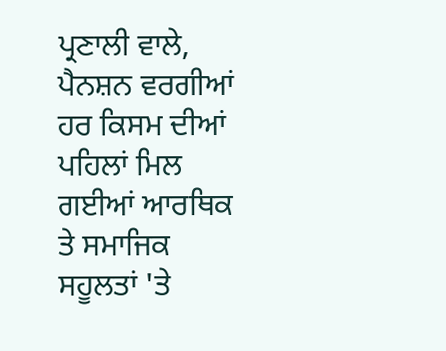ਪ੍ਰਣਾਲੀ ਵਾਲੇ, ਪੈਨਸ਼ਨ ਵਰਗੀਆਂ ਹਰ ਕਿਸਮ ਦੀਆਂ ਪਹਿਲਾਂ ਮਿਲ ਗਈਆਂ ਆਰਥਿਕ ਤੇ ਸਮਾਜਿਕ ਸਹੂਲਤਾਂ 'ਤੇ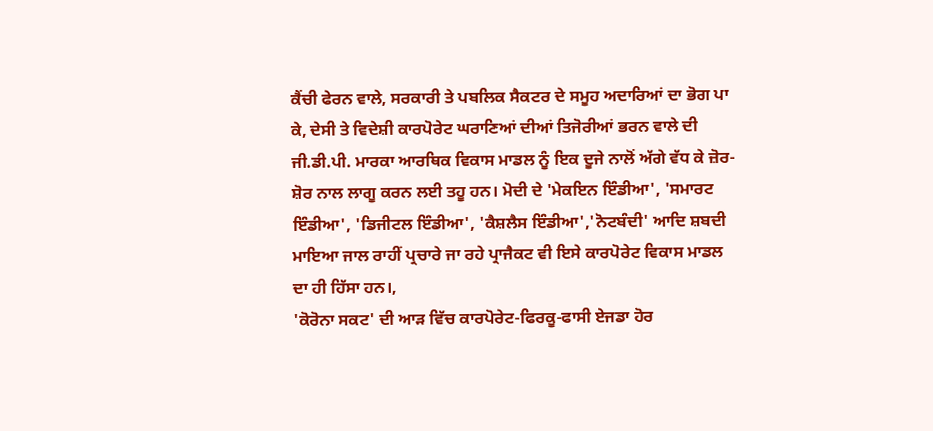ਕੈਂਚੀ ਫੇਰਨ ਵਾਲੇ, ਸਰਕਾਰੀ ਤੇ ਪਬਲਿਕ ਸੈਕਟਰ ਦੇ ਸਮੂਹ ਅਦਾਰਿਆਂ ਦਾ ਭੋਗ ਪਾ ਕੇ, ਦੇਸੀ ਤੇ ਵਿਦੇਸ਼ੀ ਕਾਰਪੋਰੇਟ ਘਰਾਣਿਆਂ ਦੀਆਂ ਤਿਜੋਰੀਆਂ ਭਰਨ ਵਾਲੇ ਦੀ ਜੀ.ਡੀ.ਪੀ. ਮਾਰਕਾ ਆਰਥਿਕ ਵਿਕਾਸ ਮਾਡਲ ਨੂੰ ਇਕ ਦੂਜੇ ਨਾਲੋਂ ਅੱਗੇ ਵੱਧ ਕੇ ਜ਼ੋਰ-ਸ਼ੋਰ ਨਾਲ ਲਾਗੂ ਕਰਨ ਲਈ ਤਹੂ ਹਨ। ਮੋਦੀ ਦੇ 'ਮੇਕਇਨ ਇੰਡੀਆ', 'ਸਮਾਰਟ ਇੰਡੀਆ', 'ਡਿਜੀਟਲ ਇੰਡੀਆ', 'ਕੈਸ਼ਲੈਸ ਇੰਡੀਆ','ਨੋਟਬੰਦੀ' ਆਦਿ ਸ਼ਬਦੀ ਮਾਇਆ ਜਾਲ ਰਾਹੀਂ ਪ੍ਰਚਾਰੇ ਜਾ ਰਹੇ ਪ੍ਰਾਜੈਕਟ ਵੀ ਇਸੇ ਕਾਰਪੋਰੇਟ ਵਿਕਾਸ ਮਾਡਲ ਦਾ ਹੀ ਹਿੱਸਾ ਹਨ।,
'ਕੋਰੋਨਾ ਸਕਟ' ਦੀ ਆੜ ਵਿੱਚ ਕਾਰਪੋਰੇਟ-ਫਿਰਕੂ-ਫਾਸੀ ਏਜਡਾ ਹੋਰ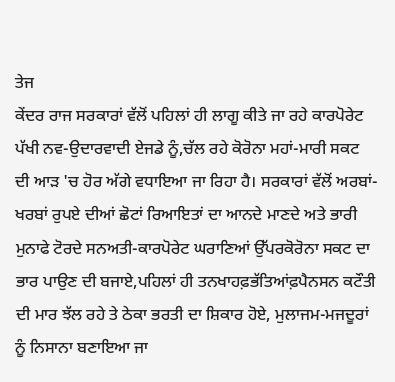ਤੇਜ
ਕੇਂਦਰ ਰਾਜ ਸਰਕਾਰਾਂ ਵੱਲੋਂ ਪਹਿਲਾਂ ਹੀ ਲਾਗੂ ਕੀਤੇ ਜਾ ਰਹੇ ਕਾਰਪੋਰੇਟ ਪੱਖੀ ਨਵ-ਉਦਾਰਵਾਦੀ ਏਜਡੇ ਨੂੰ,ਚੱਲ ਰਹੇ ਕੋਰੋਨਾ ਮਹਾਂ-ਮਾਰੀ ਸਕਟ ਦੀ ਆੜ 'ਚ ਹੋਰ ਅੱਗੇ ਵਧਾਇਆ ਜਾ ਰਿਹਾ ਹੈ। ਸਰਕਾਰਾਂ ਵੱਲੋਂ ਅਰਬਾਂ-ਖਰਬਾਂ ਰੁਪਏ ਦੀਆਂ ਛੋਟਾਂ ਰਿਆਇਤਾਂ ਦਾ ਆਨਦੇ ਮਾਣਦੇ ਅਤੇ ਭਾਰੀ ਮੁਨਾਫੇ ਟੋਰਦੇ ਸਨਅਤੀ-ਕਾਰਪੋਰੇਟ ਘਰਾਣਿਆਂ ਉੱਪਰਕੋਰੋਨਾ ਸਕਟ ਦਾ ਭਾਰ ਪਾਉਣ ਦੀ ਬਜਾਏ,ਪਹਿਲਾਂ ਹੀ ਤਨਖਾਹਫ਼ਭੱਤਿਆਂਫ਼ਪੈਨਸਨ ਕਟੌਤੀ ਦੀ ਮਾਰ ਝੱਲ ਰਹੇ ਤੇ ਠੇਕਾ ਭਰਤੀ ਦਾ ਸ਼ਿਕਾਰ ਹੋਏ, ਮੁਲਾਜਮ-ਮਜਦੂਰਾਂ ਨੂੰ ਨਿਸਾਨਾ ਬਣਾਇਆ ਜਾ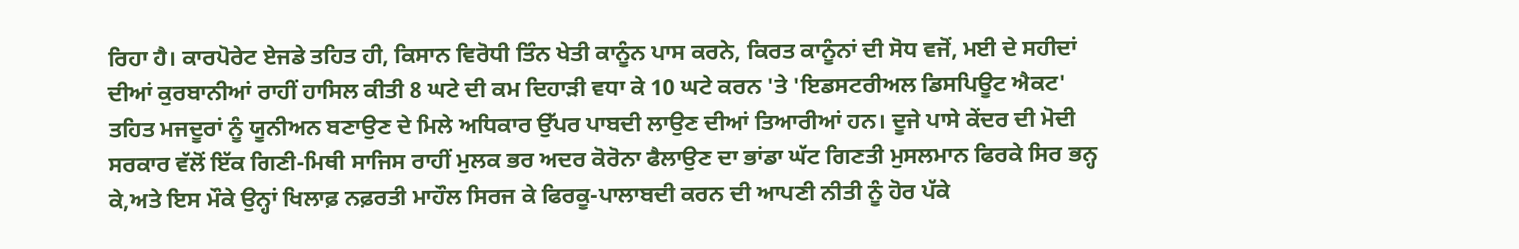ਰਿਹਾ ਹੈ। ਕਾਰਪੋਰੇਟ ਏਜਡੇ ਤਹਿਤ ਹੀ, ਕਿਸਾਨ ਵਿਰੋਧੀ ਤਿੰਨ ਖੇਤੀ ਕਾਨੂੰਨ ਪਾਸ ਕਰਨੇ, ਕਿਰਤ ਕਾਨੂੰਨਾਂ ਦੀ ਸੋਧ ਵਜੋਂ, ਮਈ ਦੇ ਸਹੀਦਾਂ ਦੀਆਂ ਕੁਰਬਾਨੀਆਂ ਰਾਹੀਂ ਹਾਸਿਲ ਕੀਤੀ 8 ਘਟੇ ਦੀ ਕਮ ਦਿਹਾੜੀ ਵਧਾ ਕੇ 10 ਘਟੇ ਕਰਨ 'ਤੇ 'ਇਡਸਟਰੀਅਲ ਡਿਸਪਿਊਟ ਐਕਟ' ਤਹਿਤ ਮਜਦੂਰਾਂ ਨੂੰ ਯੂਨੀਅਨ ਬਣਾਉਣ ਦੇ ਮਿਲੇ ਅਧਿਕਾਰ ਉੱਪਰ ਪਾਬਦੀ ਲਾਉਣ ਦੀਆਂ ਤਿਆਰੀਆਂ ਹਨ। ਦੂਜੇ ਪਾਸੇ ਕੇਂਦਰ ਦੀ ਮੋਦੀ ਸਰਕਾਰ ਵੱਲੋਂ ਇੱਕ ਗਿਣੀ-ਮਿਥੀ ਸਾਜਿਸ ਰਾਹੀਂ ਮੁਲਕ ਭਰ ਅਦਰ ਕੋਰੋਨਾ ਫੈਲਾਉਣ ਦਾ ਭਾਂਡਾ ਘੱਟ ਗਿਣਤੀ ਮੁਸਲਮਾਨ ਫਿਰਕੇ ਸਿਰ ਭਨ੍ਹ ਕੇ,ਅਤੇ ਇਸ ਮੌਕੇ ਉਨ੍ਹਾਂ ਖਿਲਾਫ਼ ਨਫ਼ਰਤੀ ਮਾਹੌਲ ਸਿਰਜ ਕੇ ਫਿਰਕੂ-ਪਾਲਾਬਦੀ ਕਰਨ ਦੀ ਆਪਣੀ ਨੀਤੀ ਨੂੰ ਹੋਰ ਪੱਕੇ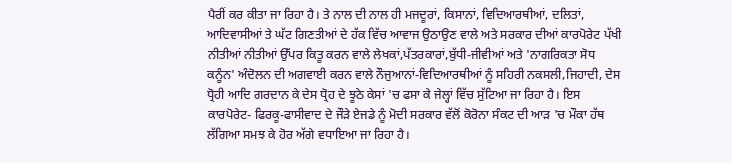ਪੈਰੀਂ ਕਰ ਕੀਤਾ ਜਾ ਰਿਹਾ ਹੈ। ਤੇ ਨਾਲ ਦੀ ਨਾਲ ਹੀ ਮਜਦੂਰਾਂ, ਕਿਸਾਨਾਂ, ਵਿਦਿਆਰਥੀਆਂ, ਦਲਿਤਾਂ, ਆਦਿਵਾਸੀਆਂ ਤੇ ਘੱਟ ਗਿਣਤੀਆਂ ਦੇ ਹੱਕ ਵਿੱਚ ਆਵਾਜ ਉਠਾਉਣ ਵਾਲੇ ਅਤੇ ਸਰਕਾਰ ਦੀਆਂ ਕਾਰਪੋਰੇਟ ਪੱਖੀ ਨੀਤੀਆਂ ਨੀਤੀਆਂ ਉੱਪਰ ਕਿਤੂ ਕਰਨ ਵਾਲੇ ਲੇਖਕਾਂ,ਪੱਤਰਕਾਰਾਂ,ਬੁੱਧੀ-ਜੀਵੀਆਂ ਅਤੇ 'ਨਾਗਰਿਕਤਾ ਸੋਧ ਕਨੂੰਨ' ਅੰਦੋਲਨ ਦੀ ਅਗਵਾਈ ਕਰਨ ਵਾਲੇ ਨੌਜੁਆਨਾਂ-ਵਿਦਿਆਰਥੀਆਂ ਨੂੰ ਸਹਿਰੀ ਨਕਸਲੀ,ਜਿਹਾਦੀ, ਦੇਸ ਧ੍ਰੋਹੀ ਆਦਿ ਗਰਦਾਨ ਕੇ ਦੇਸ ਧ੍ਰੋਹ ਦੇ ਝੂਠੇ ਕੇਸਾਂ 'ਚ ਫਸਾ ਕੇ ਜੇਲ੍ਹਾਂ ਵਿੱਚ ਸੁੱਟਿਆ ਜਾ ਰਿਹਾ ਹੈ। ਇਸ ਕਾਰਪੋਰੇਟ- ਫਿਰਕੂ-ਫਾਸੀਵਾਦ ਦੇ ਜੌੜੇ ਏਜਡੇ ਨੂੰ ਮੋਦੀ ਸਰਕਾਰ ਵੱਲੋਂ ਕੋਰੋਨਾ ਸੰਕਟ ਦੀ ਆੜ 'ਚ ਮੌਕਾ ਹੱਥ ਲੱਗਿਆ ਸਮਝ ਕੇ ਹੋਰ ਅੱਗੇ ਵਧਾਇਆ ਜਾ ਰਿਹਾ ਹੈ।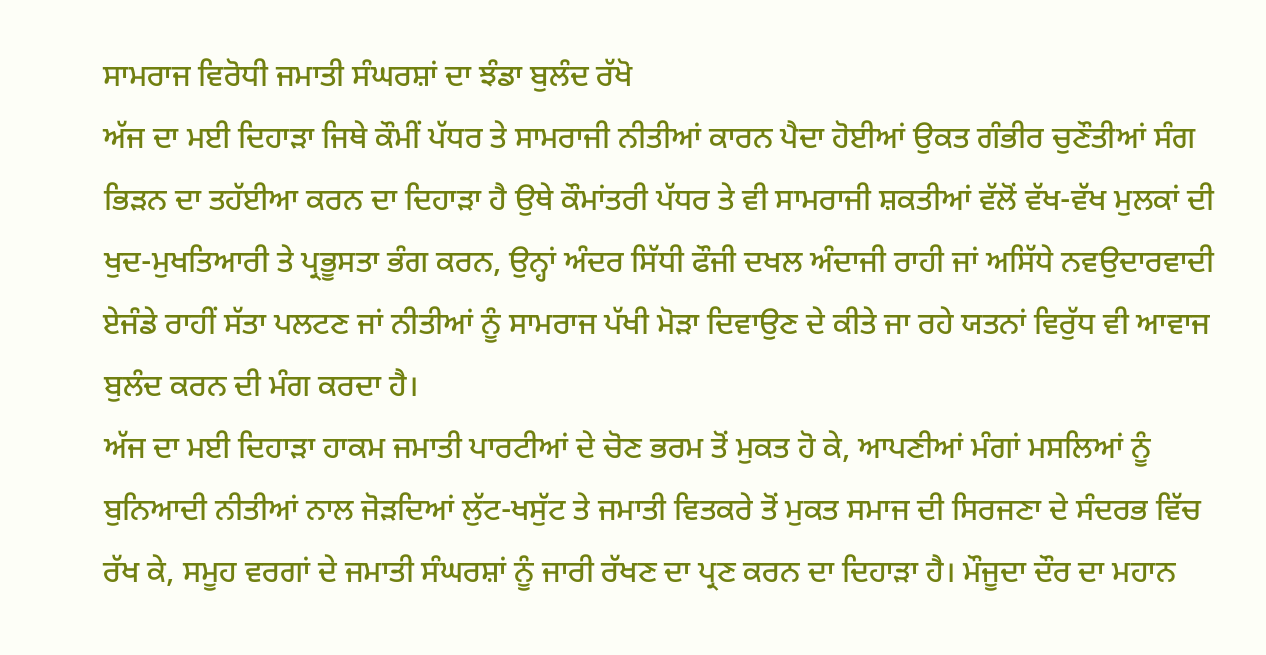ਸਾਮਰਾਜ ਵਿਰੋਧੀ ਜਮਾਤੀ ਸੰਘਰਸ਼ਾਂ ਦਾ ਝੰਡਾ ਬੁਲੰਦ ਰੱਖੋ
ਅੱਜ ਦਾ ਮਈ ਦਿਹਾੜਾ ਜਿਥੇ ਕੌਮੀਂ ਪੱਧਰ ਤੇ ਸਾਮਰਾਜੀ ਨੀਤੀਆਂ ਕਾਰਨ ਪੈਦਾ ਹੋਈਆਂ ਉਕਤ ਗੰਭੀਰ ਚੁਣੌਤੀਆਂ ਸੰਗ ਭਿੜਨ ਦਾ ਤਹੱਈਆ ਕਰਨ ਦਾ ਦਿਹਾੜਾ ਹੈ ਉਥੇ ਕੌਮਾਂਤਰੀ ਪੱਧਰ ਤੇ ਵੀ ਸਾਮਰਾਜੀ ਸ਼ਕਤੀਆਂ ਵੱਲੋਂ ਵੱਖ-ਵੱਖ ਮੁਲਕਾਂ ਦੀ ਖੁਦ-ਮੁਖਤਿਆਰੀ ਤੇ ਪ੍ਰਭੂਸਤਾ ਭੰਗ ਕਰਨ, ਉਨ੍ਹਾਂ ਅੰਦਰ ਸਿੱਧੀ ਫੌਜੀ ਦਖਲ ਅੰਦਾਜੀ ਰਾਹੀ ਜਾਂ ਅਸਿੱਧੇ ਨਵਉਦਾਰਵਾਦੀ ਏਜੰਡੇ ਰਾਹੀਂ ਸੱਤਾ ਪਲਟਣ ਜਾਂ ਨੀਤੀਆਂ ਨੂੰ ਸਾਮਰਾਜ ਪੱਖੀ ਮੋੜਾ ਦਿਵਾਉਣ ਦੇ ਕੀਤੇ ਜਾ ਰਹੇ ਯਤਨਾਂ ਵਿਰੁੱਧ ਵੀ ਆਵਾਜ ਬੁਲੰਦ ਕਰਨ ਦੀ ਮੰਗ ਕਰਦਾ ਹੈ।
ਅੱਜ ਦਾ ਮਈ ਦਿਹਾੜਾ ਹਾਕਮ ਜਮਾਤੀ ਪਾਰਟੀਆਂ ਦੇ ਚੋਣ ਭਰਮ ਤੋਂ ਮੁਕਤ ਹੋ ਕੇ, ਆਪਣੀਆਂ ਮੰਗਾਂ ਮਸਲਿਆਂ ਨੂੰ ਬੁਨਿਆਦੀ ਨੀਤੀਆਂ ਨਾਲ ਜੋੜਦਿਆਂ ਲੁੱਟ-ਖਸੁੱਟ ਤੇ ਜਮਾਤੀ ਵਿਤਕਰੇ ਤੋਂ ਮੁਕਤ ਸਮਾਜ ਦੀ ਸਿਰਜਣਾ ਦੇ ਸੰਦਰਭ ਵਿੱਚ ਰੱਖ ਕੇ, ਸਮੂਹ ਵਰਗਾਂ ਦੇ ਜਮਾਤੀ ਸੰਘਰਸ਼ਾਂ ਨੂੰ ਜਾਰੀ ਰੱਖਣ ਦਾ ਪ੍ਰਣ ਕਰਨ ਦਾ ਦਿਹਾੜਾ ਹੈ। ਮੌਜੂਦਾ ਦੌਰ ਦਾ ਮਹਾਨ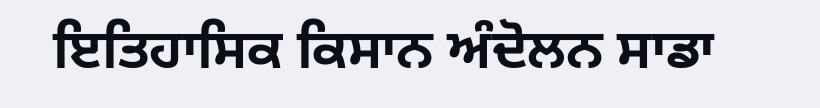ਇਤਿਹਾਸਿਕ ਕਿਸਾਨ ਅੰਦੋਲਨ ਸਾਡਾ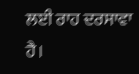ਲਈ ਰਾਹ ਦਰਸਾਵਾ ਹੈ।